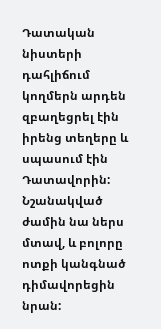Դատական նիստերի դահլիճում կողմերն արդեն զբաղեցրել էին իրենց տեղերը և սպասում էին Դատավորին: Նշանակված ժամին նա ներս մտավ, և բոլորը ոտքի կանգնած դիմավորեցին նրան: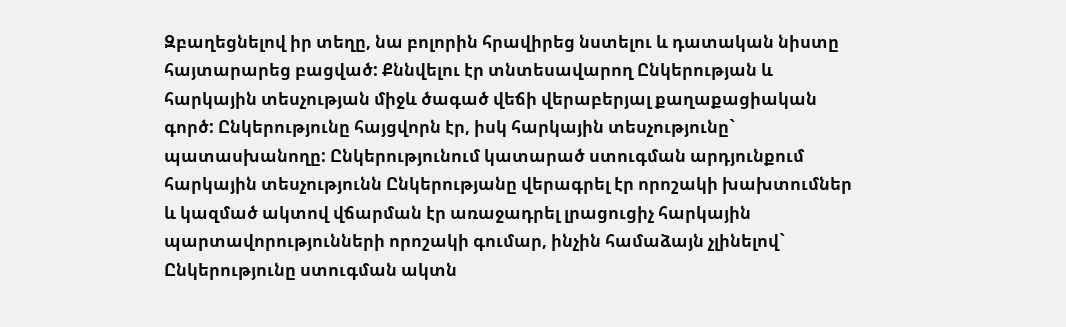Զբաղեցնելով իր տեղը, նա բոլորին հրավիրեց նստելու և դատական նիստը հայտարարեց բացված: Քննվելու էր տնտեսավարող Ընկերության և հարկային տեսչության միջև ծագած վեճի վերաբերյալ քաղաքացիական գործ: Ընկերությունը հայցվորն էր, իսկ հարկային տեսչությունը` պատասխանողը: Ընկերությունում կատարած ստուգման արդյունքում հարկային տեսչությունն Ընկերությանը վերագրել էր որոշակի խախտումներ և կազմած ակտով վճարման էր առաջադրել լրացուցիչ հարկային պարտավորությունների որոշակի գումար, ինչին համաձայն չլինելով` Ընկերությունը ստուգման ակտն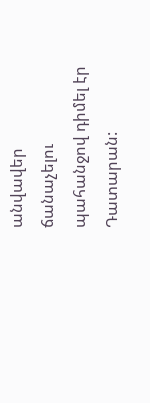անվավեր ճանաչելու պահանջով դիմել էր Դատարան: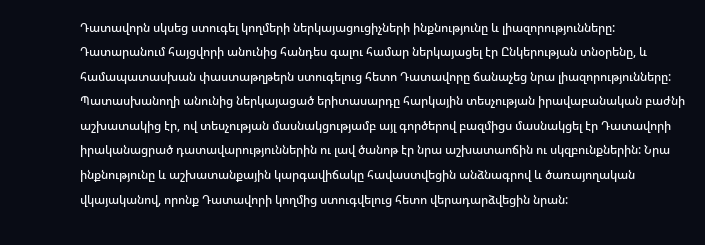Դատավորն սկսեց ստուգել կողմերի ներկայացուցիչների ինքնությունը և լիազորությունները: Դատարանում հայցվորի անունից հանդես գալու համար ներկայացել էր Ընկերության տնօրենը, և համապատասխան փաստաթղթերն ստուգելուց հետո Դատավորը ճանաչեց նրա լիազորությունները:
Պատասխանողի անունից ներկայացած երիտասարդը հարկային տեսչության իրավաբանական բաժնի աշխատակից էր, ով տեսչության մասնակցությամբ այլ գործերով բազմիցս մասնակցել էր Դատավորի իրականացրած դատավարություններին ու լավ ծանոթ էր նրա աշխատաոճին ու սկզբունքներին: Նրա ինքնությունը և աշխատանքային կարգավիճակը հավաստվեցին անձնագրով և ծառայողական վկայականով, որոնք Դատավորի կողմից ստուգվելուց հետո վերադարձվեցին նրան: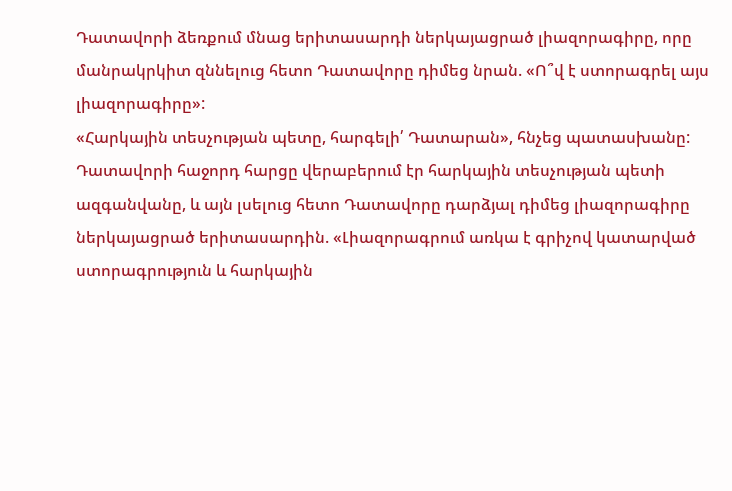Դատավորի ձեռքում մնաց երիտասարդի ներկայացրած լիազորագիրը, որը մանրակրկիտ զննելուց հետո Դատավորը դիմեց նրան. «Ո՞վ է ստորագրել այս լիազորագիրը»:
«Հարկային տեսչության պետը, հարգելի՛ Դատարան», հնչեց պատասխանը:
Դատավորի հաջորդ հարցը վերաբերում էր հարկային տեսչության պետի ազգանվանը, և այն լսելուց հետո Դատավորը դարձյալ դիմեց լիազորագիրը ներկայացրած երիտասարդին. «Լիազորագրում առկա է գրիչով կատարված ստորագրություն և հարկային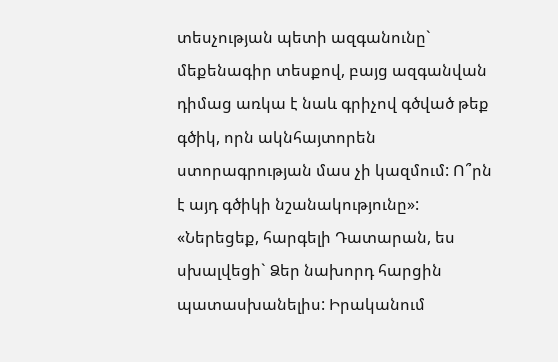տեսչության պետի ազգանունը` մեքենագիր տեսքով, բայց ազգանվան դիմաց առկա է նաև գրիչով գծված թեք գծիկ, որն ակնհայտորեն ստորագրության մաս չի կազմում: Ո՞րն է այդ գծիկի նշանակությունը»:
«Ներեցեք, հարգելի Դատարան, ես սխալվեցի` Ձեր նախորդ հարցին պատասխանելիս: Իրականում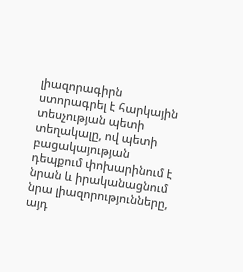լիազորագիրն ստորագրել է հարկային տեսչության պետի տեղակալը, ով պետի բացակայության դեպքում փոխարինում է նրան և իրականացնում նրա լիազորությունները, այդ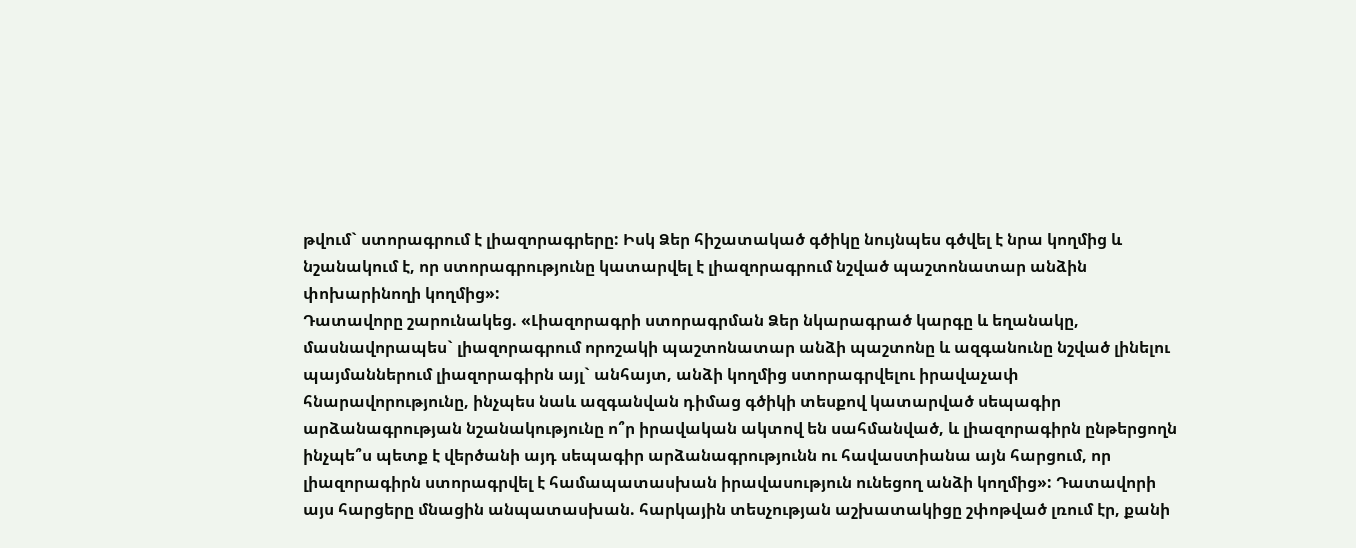թվում` ստորագրում է լիազորագրերը: Իսկ Ձեր հիշատակած գծիկը նույնպես գծվել է նրա կողմից և նշանակում է, որ ստորագրությունը կատարվել է լիազորագրում նշված պաշտոնատար անձին փոխարինողի կողմից»:
Դատավորը շարունակեց. «Լիազորագրի ստորագրման Ձեր նկարագրած կարգը և եղանակը, մասնավորապես` լիազորագրում որոշակի պաշտոնատար անձի պաշտոնը և ազգանունը նշված լինելու պայմաններում լիազորագիրն այլ` անհայտ, անձի կողմից ստորագրվելու իրավաչափ հնարավորությունը, ինչպես նաև ազգանվան դիմաց գծիկի տեսքով կատարված սեպագիր արձանագրության նշանակությունը ո՞ր իրավական ակտով են սահմանված, և լիազորագիրն ընթերցողն ինչպե՞ս պետք է վերծանի այդ սեպագիր արձանագրությունն ու հավաստիանա այն հարցում, որ լիազորագիրն ստորագրվել է համապատասխան իրավասություն ունեցող անձի կողմից»: Դատավորի այս հարցերը մնացին անպատասխան. հարկային տեսչության աշխատակիցը շփոթված լռում էր, քանի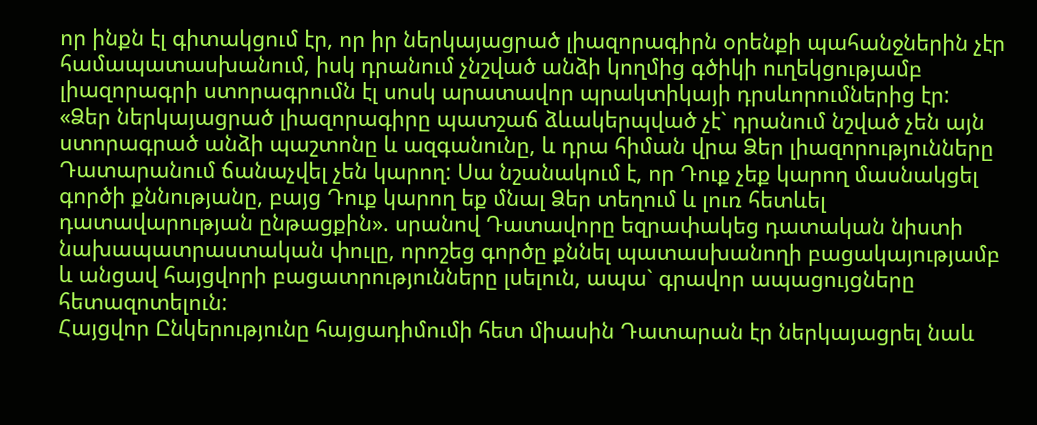որ ինքն էլ գիտակցում էր, որ իր ներկայացրած լիազորագիրն օրենքի պահանջներին չէր համապատասխանում, իսկ դրանում չնշված անձի կողմից գծիկի ուղեկցությամբ լիազորագրի ստորագրումն էլ սոսկ արատավոր պրակտիկայի դրսևորումներից էր:
«Ձեր ներկայացրած լիազորագիրը պատշաճ ձևակերպված չէ` դրանում նշված չեն այն ստորագրած անձի պաշտոնը և ազգանունը, և դրա հիման վրա Ձեր լիազորությունները Դատարանում ճանաչվել չեն կարող: Սա նշանակում է, որ Դուք չեք կարող մասնակցել գործի քննությանը, բայց Դուք կարող եք մնալ Ձեր տեղում և լուռ հետևել դատավարության ընթացքին». սրանով Դատավորը եզրափակեց դատական նիստի նախապատրաստական փուլը, որոշեց գործը քննել պատասխանողի բացակայությամբ և անցավ հայցվորի բացատրությունները լսելուն, ապա` գրավոր ապացույցները հետազոտելուն:
Հայցվոր Ընկերությունը հայցադիմումի հետ միասին Դատարան էր ներկայացրել նաև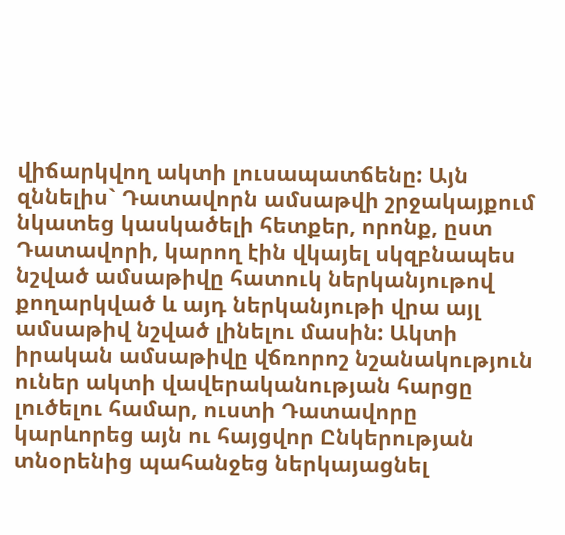վիճարկվող ակտի լուսապատճենը: Այն զննելիս` Դատավորն ամսաթվի շրջակայքում նկատեց կասկածելի հետքեր, որոնք, ըստ Դատավորի, կարող էին վկայել սկզբնապես նշված ամսաթիվը հատուկ ներկանյութով քողարկված և այդ ներկանյութի վրա այլ ամսաթիվ նշված լինելու մասին: Ակտի իրական ամսաթիվը վճռորոշ նշանակություն ուներ ակտի վավերականության հարցը լուծելու համար, ուստի Դատավորը կարևորեց այն ու հայցվոր Ընկերության տնօրենից պահանջեց ներկայացնել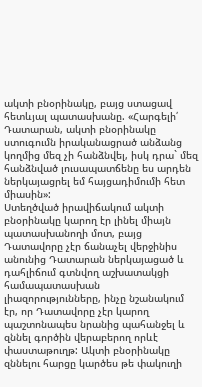ակտի բնօրինակը, բայց ստացավ հետևյալ պատասխանը. «Հարգելի՛ Դատարան, ակտի բնօրինակը ստուգումն իրականացրած անձանց կողմից մեզ չի հանձնվել, իսկ դրա` մեզ հանձնված լուսապատճենը ես արդեն ներկայացրել եմ հայցադիմումի հետ միասին»:
Ստեղծված իրավիճակում ակտի բնօրինակը կարող էր լինել միայն պատասխանողի մոտ, բայց Դատավորը չէր ճանաչել վերջինիս անունից Դատարան ներկայացած և դահլիճում գտնվող աշխատակցի համապատասխան լիազորությունները, ինչը նշանակում էր, որ Դատավորը չէր կարող պաշտոնապես նրանից պահանջել և զննել գործին վերաբերող որևէ փաստաթուղթ: Ակտի բնօրինակը զննելու հարցը կարծես թե փակուղի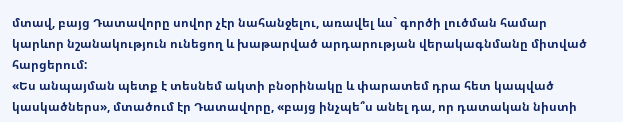մտավ, բայց Դատավորը սովոր չէր նահանջելու, առավել ևս` գործի լուծման համար կարևոր նշանակություն ունեցող և խաթարված արդարության վերակագնմանը միտված հարցերում:
«Ես անպայման պետք է տեսնեմ ակտի բնօրինակը և փարատեմ դրա հետ կապված կասկածներս», մտածում էր Դատավորը, «բայց ինչպե՞ս անել դա, որ դատական նիստի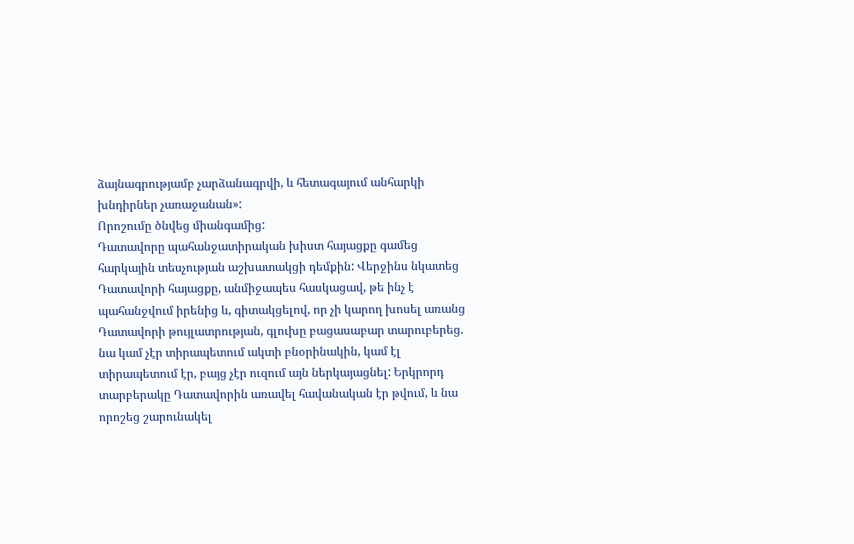ձայնագրությամբ չարձանագրվի, և հետագայում անհարկի խնդիրներ չառաջանան»:
Որոշումը ծնվեց միանգամից:
Դատավորը պահանջատիրական խիստ հայացքը գամեց հարկային տեսչության աշխատակցի դեմքին: Վերջինս նկատեց Դատավորի հայացքը, անմիջապես հասկացավ, թե ինչ է պահանջվում իրենից և, գիտակցելով, որ չի կարող խոսել առանց Դատավորի թույլատրության, գլուխը բացասաբար տարուբերեց. նա կամ չէր տիրապետում ակտի բնօրինակին, կամ էլ տիրապետում էր, բայց չէր ուզում այն ներկայացնել: Երկրորդ տարբերակը Դատավորին առավել հավանական էր թվում, և նա որոշեց շարունակել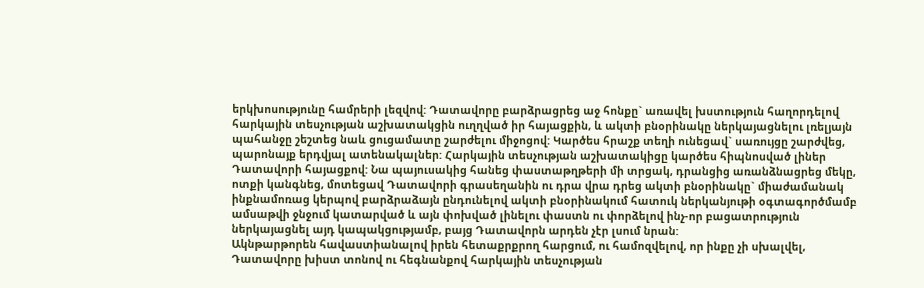երկխոսությունը համրերի լեզվով: Դատավորը բարձրացրեց աջ հոնքը` առավել խստություն հաղորդելով հարկային տեսչության աշխատակցին ուղղված իր հայացքին, և ակտի բնօրինակը ներկայացնելու լռելյայն պահանջը շեշտեց նաև ցուցամատը շարժելու միջոցով: Կարծես հրաշք տեղի ունեցավ` սառույցը շարժվեց, պարոնայք երդվյալ ատենակալներ: Հարկային տեսչության աշխատակիցը կարծես հիպնոսված լիներ Դատավորի հայացքով: Նա պայուսակից հանեց փաստաթղթերի մի տրցակ, դրանցից առանձնացրեց մեկը, ոտքի կանգնեց, մոտեցավ Դատավորի գրասեղանին ու դրա վրա դրեց ակտի բնօրինակը` միաժամանակ ինքնամոռաց կերպով բարձրաձայն ընդունելով ակտի բնօրինակում հատուկ ներկանյութի օգտագործմամբ ամսաթվի ջնջում կատարված և այն փոխված լինելու փաստն ու փորձելով ինչ-որ բացատրություն ներկայացնել այդ կապակցությամբ, բայց Դատավորն արդեն չէր լսում նրան:
Ակնթարթորեն հավաստիանալով իրեն հետաքրքրող հարցում, ու համոզվելով, որ ինքը չի սխալվել, Դատավորը խիստ տոնով ու հեգնանքով հարկային տեսչության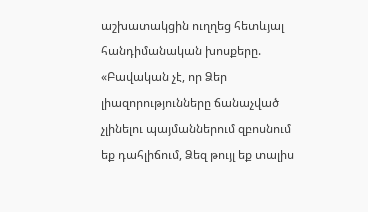աշխատակցին ուղղեց հետևյալ հանդիմանական խոսքերը. «Բավական չէ, որ Ձեր լիազորությունները ճանաչված չլինելու պայմաններում զբոսնում եք դահլիճում, Ձեզ թույլ եք տալիս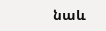նաև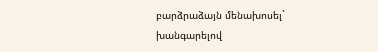բարձրաձայն մենախոսել` խանգարելով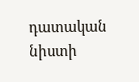դատական նիստի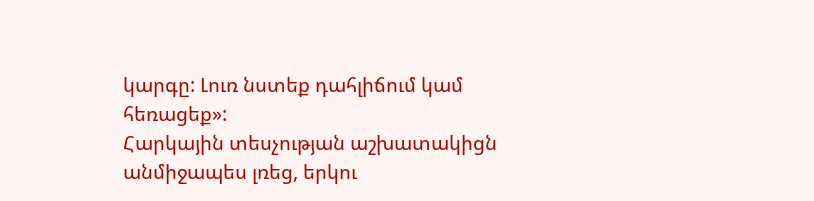կարգը: Լուռ նստեք դահլիճում կամ հեռացեք»:
Հարկային տեսչության աշխատակիցն անմիջապես լռեց, երկու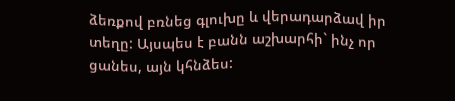ձեռքով բռնեց գլուխը և վերադարձավ իր տեղը: Այսպես է բանն աշխարհի` ինչ որ ցանես, այն կհնձես: